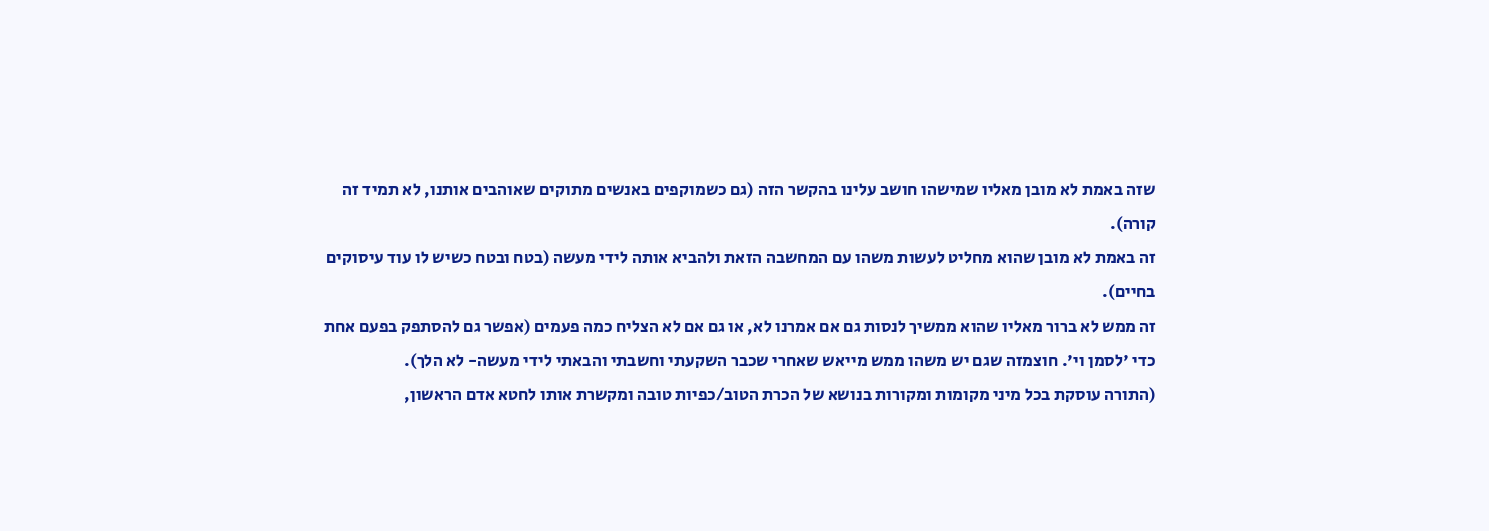שזה באמת לא מובן מאליו שמישהו חושב עלינו בהקשר הזה (גם כשמוקפים באנשים מתוקים שאוהבים אותנו, לא תמיד זה קורה).
זה באמת לא מובן שהוא מחליט לעשות משהו עם המחשבה הזאת ולהביא אותה לידי מעשה (בטח ובטח כשיש לו עוד עיסוקים בחיים).
זה ממש לא ברור מאליו שהוא ממשיך לנסות גם אם אמרנו לא, או גם אם לא הצליח כמה פעמים (אפשר גם להסתפק בפעם אחת כדי 'לסמן וי'. חוצמזה שגם יש משהו ממש מייאש שאחרי שכבר השקעתי וחשבתי והבאתי לידי מעשה- לא הלך).
(התורה עוסקת בכל מיני מקומות ומקורות בנושא של הכרת הטוב/כפיות טובה ומקשרת אותו לחטא אדם הראשון,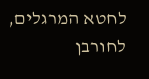לחטא המרגלים, לחורבן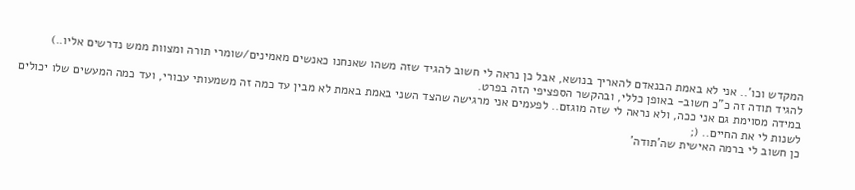המקדש וכו'.. אני לא באמת הבנאדם להאריך בנושא, אבל כן נראה לי חשוב להגיד שזה משהו שאנחנו כאנשים מאמינים/שומרי תורה ומצוות ממש נדרשים אליו..)
להגיד תודה זה כ"כ חשוב- באופן כללי, ובהקשר הספציפי הזה בפרט.
במידה מסוימת גם אני ככה, ולא נראה לי שזה מוגזם.. לפעמים אני מרגישה שהצד השני באמת באמת לא מבין עד כמה זה משמעותי עבורי, ועד כמה המעשים שלו יכולים לשנות לי את החיים.. (;
כן חשוב לי ברמה האישית שה'תודה'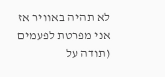לא תהיה באוויר אז אני מפרטת לפעמים (תודה על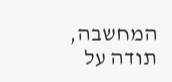המחשבה, תודה על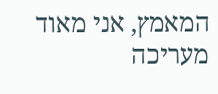המאמץ, אני מאוד מעריכה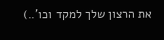את הרצון שלך למקד וכו'..)